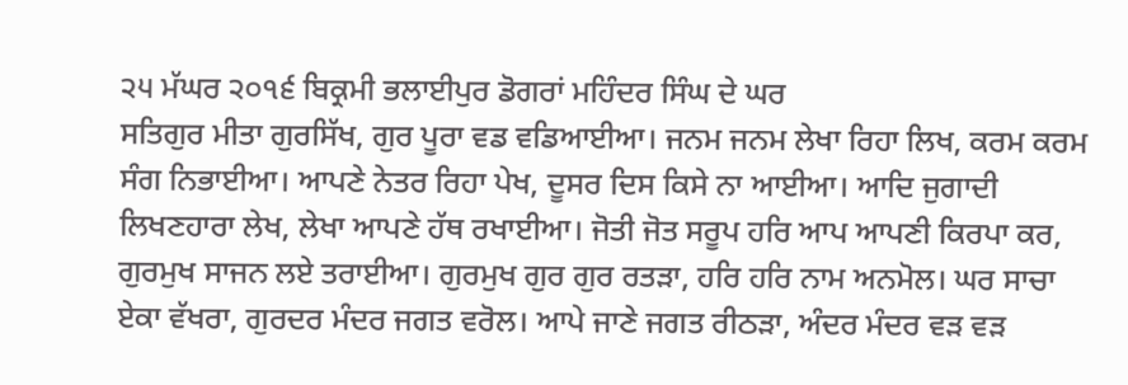੨੫ ਮੱਘਰ ੨੦੧੬ ਬਿਕ੍ਰਮੀ ਭਲਾਈਪੁਰ ਡੋਗਰਾਂ ਮਹਿੰਦਰ ਸਿੰਘ ਦੇ ਘਰ
ਸਤਿਗੁਰ ਮੀਤਾ ਗੁਰਸਿੱਖ, ਗੁਰ ਪੂਰਾ ਵਡ ਵਡਿਆਈਆ। ਜਨਮ ਜਨਮ ਲੇਖਾ ਰਿਹਾ ਲਿਖ, ਕਰਮ ਕਰਮ ਸੰਗ ਨਿਭਾਈਆ। ਆਪਣੇ ਨੇਤਰ ਰਿਹਾ ਪੇਖ, ਦੂਸਰ ਦਿਸ ਕਿਸੇ ਨਾ ਆਈਆ। ਆਦਿ ਜੁਗਾਦੀ ਲਿਖਣਹਾਰਾ ਲੇਖ, ਲੇਖਾ ਆਪਣੇ ਹੱਥ ਰਖਾਈਆ। ਜੋਤੀ ਜੋਤ ਸਰੂਪ ਹਰਿ ਆਪ ਆਪਣੀ ਕਿਰਪਾ ਕਰ, ਗੁਰਮੁਖ ਸਾਜਨ ਲਏ ਤਰਾਈਆ। ਗੁਰਮੁਖ ਗੁਰ ਗੁਰ ਰਤੜਾ, ਹਰਿ ਹਰਿ ਨਾਮ ਅਨਮੋਲ। ਘਰ ਸਾਚਾ ਏਕਾ ਵੱਖਰਾ, ਗੁਰਦਰ ਮੰਦਰ ਜਗਤ ਵਰੋਲ। ਆਪੇ ਜਾਣੇ ਜਗਤ ਰੀਠੜਾ, ਅੰਦਰ ਮੰਦਰ ਵੜ ਵੜ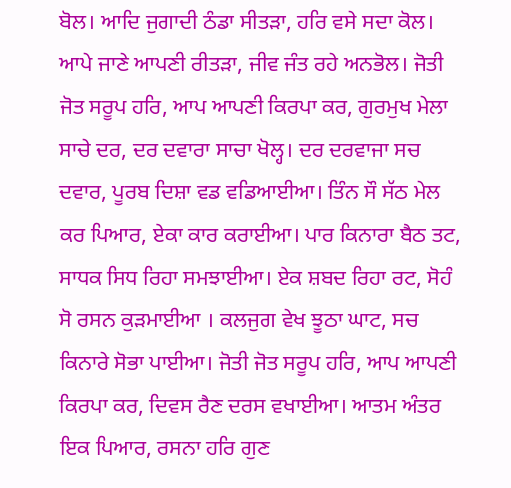ਬੋਲ। ਆਦਿ ਜੁਗਾਦੀ ਠੰਡਾ ਸੀਤੜਾ, ਹਰਿ ਵਸੇ ਸਦਾ ਕੋਲ। ਆਪੇ ਜਾਣੇ ਆਪਣੀ ਰੀਤੜਾ, ਜੀਵ ਜੰਤ ਰਹੇ ਅਨਭੋਲ। ਜੋਤੀ ਜੋਤ ਸਰੂਪ ਹਰਿ, ਆਪ ਆਪਣੀ ਕਿਰਪਾ ਕਰ, ਗੁਰਮੁਖ ਮੇਲਾ ਸਾਚੇ ਦਰ, ਦਰ ਦਵਾਰਾ ਸਾਚਾ ਖੋਲ੍ਹ। ਦਰ ਦਰਵਾਜਾ ਸਚ ਦਵਾਰ, ਪੂਰਬ ਦਿਸ਼ਾ ਵਡ ਵਡਿਆਈਆ। ਤਿੰਨ ਸੌ ਸੱਠ ਮੇਲ ਕਰ ਪਿਆਰ, ਏਕਾ ਕਾਰ ਕਰਾਈਆ। ਪਾਰ ਕਿਨਾਰਾ ਬੈਠ ਤਟ, ਸਾਧਕ ਸਿਧ ਰਿਹਾ ਸਮਝਾਈਆ। ਏਕ ਸ਼ਬਦ ਰਿਹਾ ਰਟ, ਸੋਹੰ ਸੋ ਰਸਨ ਕੁੜਮਾਈਆ । ਕਲਜੁਗ ਵੇਖ ਝੂਠਾ ਘਾਟ, ਸਚ ਕਿਨਾਰੇ ਸੋਭਾ ਪਾਈਆ। ਜੋਤੀ ਜੋਤ ਸਰੂਪ ਹਰਿ, ਆਪ ਆਪਣੀ ਕਿਰਪਾ ਕਰ, ਦਿਵਸ ਰੈਣ ਦਰਸ ਵਖਾਈਆ। ਆਤਮ ਅੰਤਰ ਇਕ ਪਿਆਰ, ਰਸਨਾ ਹਰਿ ਗੁਣ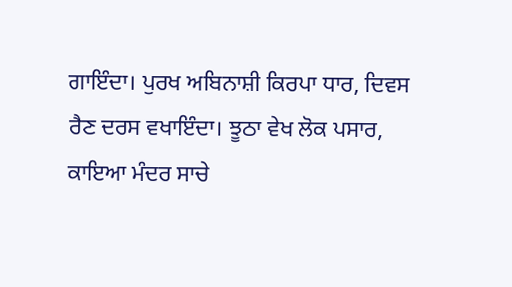ਗਾਇੰਦਾ। ਪੁਰਖ ਅਬਿਨਾਸ਼ੀ ਕਿਰਪਾ ਧਾਰ, ਦਿਵਸ ਰੈਣ ਦਰਸ ਵਖਾਇੰਦਾ। ਝੂਠਾ ਵੇਖ ਲੋਕ ਪਸਾਰ, ਕਾਇਆ ਮੰਦਰ ਸਾਚੇ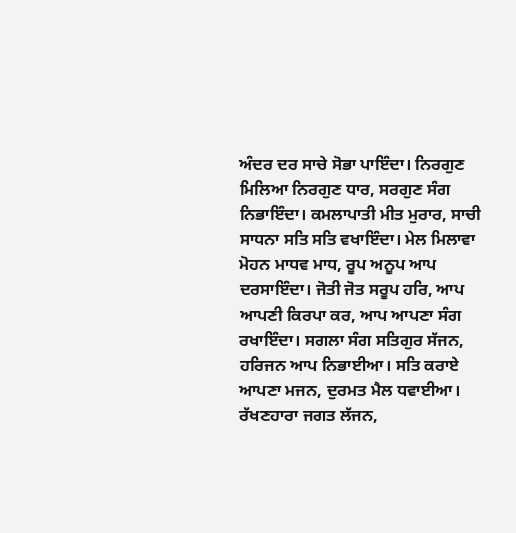ਅੰਦਰ ਦਰ ਸਾਚੇ ਸੋਭਾ ਪਾਇੰਦਾ। ਨਿਰਗੁਣ ਮਿਲਿਆ ਨਿਰਗੁਣ ਧਾਰ, ਸਰਗੁਣ ਸੰਗ ਨਿਭਾਇੰਦਾ। ਕਮਲਾਪਾਤੀ ਮੀਤ ਮੁਰਾਰ, ਸਾਚੀ ਸਾਧਨਾ ਸਤਿ ਸਤਿ ਵਖਾਇੰਦਾ। ਮੇਲ ਮਿਲਾਵਾ ਮੋਹਨ ਮਾਧਵ ਮਾਧ, ਰੂਪ ਅਨੂਪ ਆਪ ਦਰਸਾਇੰਦਾ। ਜੋਤੀ ਜੋਤ ਸਰੂਪ ਹਰਿ, ਆਪ ਆਪਣੀ ਕਿਰਪਾ ਕਰ, ਆਪ ਆਪਣਾ ਸੰਗ ਰਖਾਇੰਦਾ। ਸਗਲਾ ਸੰਗ ਸਤਿਗੁਰ ਸੱਜਨ, ਹਰਿਜਨ ਆਪ ਨਿਭਾਈਆ। ਸਤਿ ਕਰਾਏ ਆਪਣਾ ਮਜਨ, ਦੁਰਮਤ ਮੈਲ ਧਵਾਈਆ। ਰੱਖਣਹਾਰਾ ਜਗਤ ਲੱਜਨ,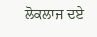ਲੋਕਲਾਜ ਦਏ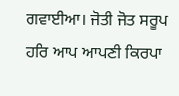ਗਵਾਈਆ। ਜੋਤੀ ਜੋਤ ਸਰੂਪ ਹਰਿ ਆਪ ਆਪਣੀ ਕਿਰਪਾ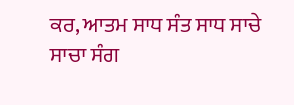ਕਰ, ਆਤਮ ਸਾਧ ਸੰਤ ਸਾਧ ਸਾਚੇ ਸਾਚਾ ਸੰਗ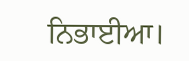ਨਿਭਾਈਆ।